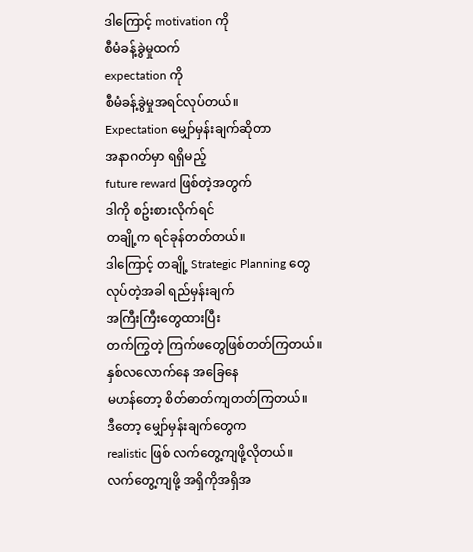ဒါကြောင့် motivation ကို
စီမံခန့်ခွဲမှုထက်
expectation ကို
စီမံခန့်ခွဲမှုအရင်လုပ်တယ်။
Expectation မျှော်မှန်းချက်ဆိုတာ
အနာဂတ်မှာ ရရှိမည့်
future reward ဖြစ်တဲ့အတွက်
ဒါကို စဥ်းစားလိုက်ရင်
တချို့က ရင်ခုန်တတ်တယ်။
ဒါကြောင့် တချို့ Strategic Planning တွေ
လုပ်တဲ့အခါ ရည်မှန်းချက်
အကြီးကြီးတွေထားပြီး
တက်ကြွတဲ့ ကြက်ဖတွေဖြစ်တတ်ကြတယ်။
နှစ်လလောက်နေ အခြေနေ
မဟန်တော့ စိတ်ဓာတ်ကျတတ်ကြတယ်။
ဒီတော့ မျှော်မှန်းချက်တွေက
realistic ဖြစ် လက်တွေ့ကျဖို့လိုတယ်။
လက်တွေ့ကျဖို့ အရှိကိုအရှိအ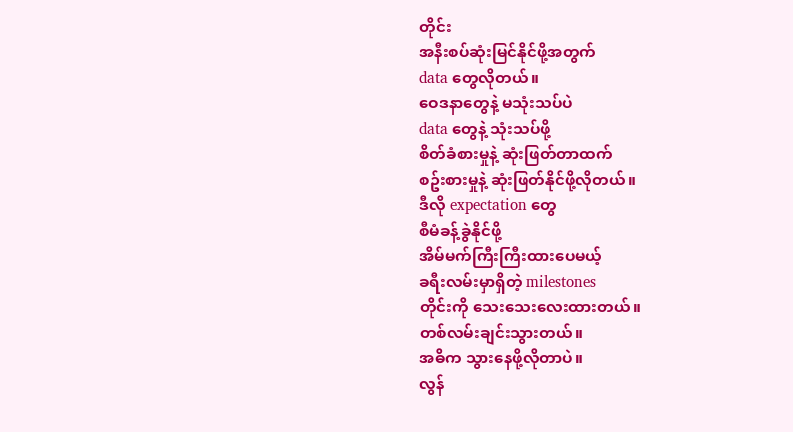တိုင်း
အနီးစပ်ဆုံးမြင်နိုင်ဖို့အတွက်
data တွေလိုတယ်။
ဝေဒနာတွေနဲ့ မသုံးသပ်ပဲ
data တွေနဲ့ သုံးသပ်ဖို့
စိတ်ခံစားမှုနဲ့ ဆုံးဖြတ်တာထက်
စဥ်းစားမှုနဲ့ ဆုံးဖြတ်နိုင်ဖို့လိုတယ်။
ဒီလို expectation တွေ
စီမံခန့်ခွဲနိုင်ဖို့
အိမ်မက်ကြီးကြီးထားပေမယ့်
ခရီးလမ်းမှာရှိတဲ့ milestones
တိုင်းကို သေးသေးလေးထားတယ်။
တစ်လမ်းချင်းသွားတယ်။
အဓိက သွားနေဖို့လိုတာပဲ။
လွန်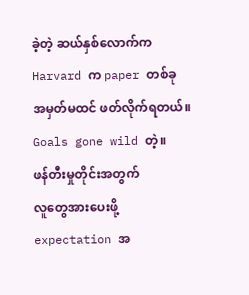ခဲ့တဲ့ ဆယ်နှစ်လောက်က
Harvard က paper တစ်ခု
အမှတ်မထင် ဖတ်လိုက်ရတယ်။
Goals gone wild တဲ့။
ဖန်တီးမှုတိုင်းအတွက်
လူတွေအားပေးဖို့
expectation အ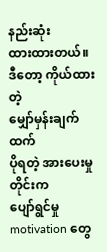နည်းဆုံး
ထားထားတယ်။
ဒီတော့ ကိုယ်ထားတဲ့
မျှော်မှန်းချက်ထက်
ပိုရတဲ့ အားပေးမှုတိုင်းက
ပျော်ရွင်မှု motivation တွေ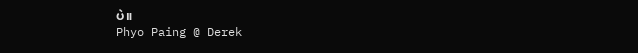ပဲ။
Phyo Paing @ Derek